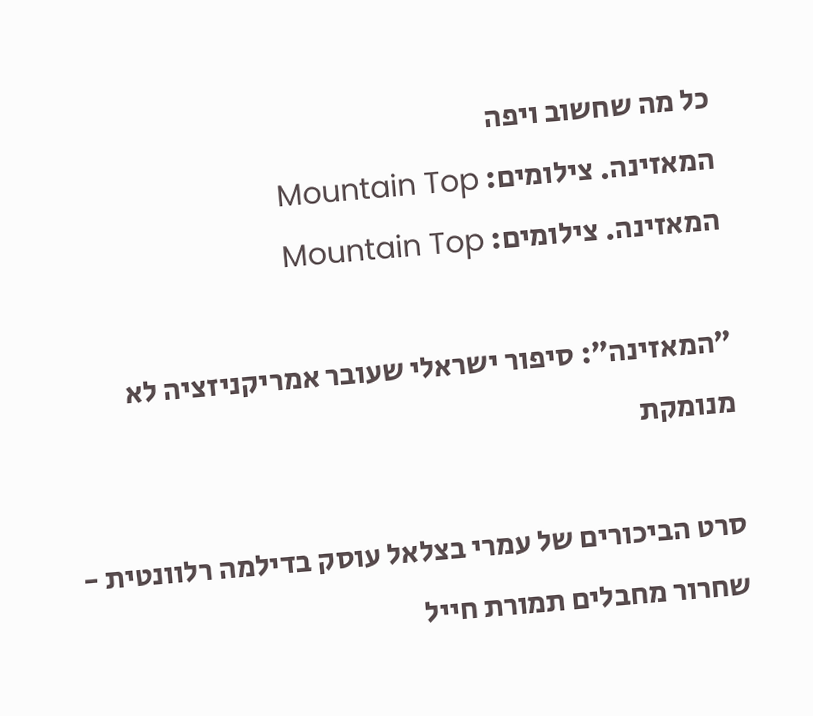כל מה שחשוב ויפה
המאזינה. צילומים: Mountain Top
המאזינה. צילומים: Mountain Top

״המאזינה״: סיפור ישראלי שעובר אמריקניזציה לא מנומקת

סרט הביכורים של עמרי בצלאל עוסק בדילמה רלוונטית - שחרור מחבלים תמורת חייל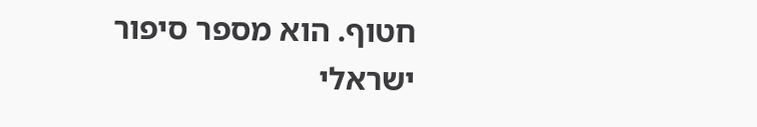חטוף. הוא מספר סיפור ישראלי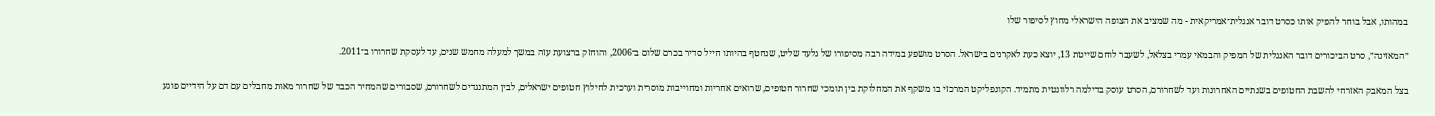במהותו, אבל בוחר להפיק אותו כסרט דובר אנגלית־אמריקאית - מה שמציב את הצופה הישראלי מחוץ לסיפור שלו

״המאזינה״, סרט הביכורים דובר האנגלית של המפיק והבמאי עמרי בצלאל, לשעבר לוחם שייטת 13, יוצא כעת לאקרנים בישראל. הסרט מושפע במידה רבה מסיפורו של גלעד שליט, שנחטף בהיותו חייל סדיר בכרם שלום ב־2006, והוחזק ברצועת עזה במשך למעלה מחמש שנים, עד לעסקת שחרורו ב־2011.

בצל המאבק האזרחי להשבת החטופים בשנתיים האחרונות ועד לשחרורם, הסרט עוסק בדילמה רלוונטית מתמיד. הקונפליקט המרכזי בו משקף את המחלוקת בין תומכי שחרור חטופים, שרואים אחריות ומחוייבות מוסרית וערכית לחילוץ חטופים ישראלים, לבין המתנגדים לשחרורם, שסבורים שהמחיר הכבד של שחרור מאות מחבלים עם דם על הידיים פוגע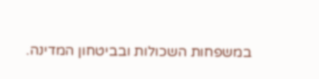במשפחות השכולות ובביטחון המדינה.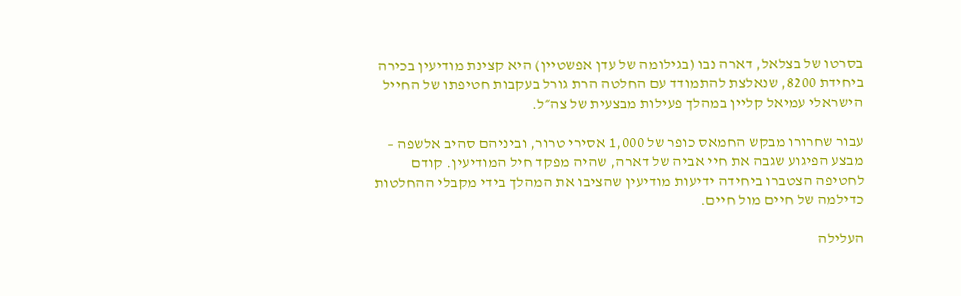בסרטו של בצלאל, דארה נבו (בגילומה של עדן אפשטיין) היא קצינת מודיעין בכירה ביחידת 8200, שנאלצת להתמודד עם החלטה הרת גורל בעקבות חטיפתו של החייל הישראלי עמיאל קליין במהלך פעילות מבצעית של צה״ל.

עבור שחרורו מבקש החמאס כופר של 1,000 אסירי טרור, וביניהם סהיב אלשפה – מבצע הפיגוע שגבה את חיי אביה של דארה, שהיה מפקד חיל המודיעין. קודם לחטיפה הצטברו ביחידה ידיעות מודיעין שהציבו את המהלך בידי מקבלי ההחלטות כדילמה של חיים מול חיים.

העלילה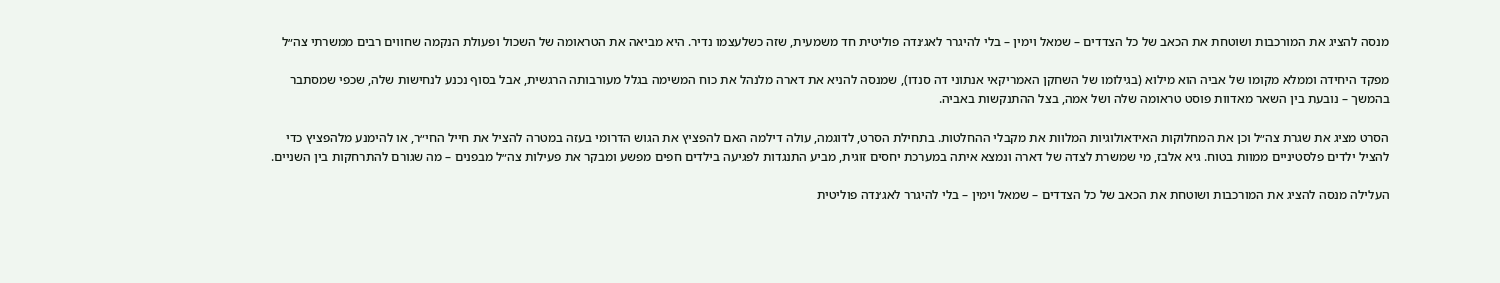מנסה להציג את המורכבות ושוטחת את הכאב של כל הצדדים – שמאל וימין – בלי להיגרר לאג׳נדה פוליטית חד משמעית, שזה כשלעצמו נדיר. היא מביאה את הטראומה של השכול ופעולת הנקמה שחווים רבים ממשרתי צה״ל

מפקד היחידה וממלא מקומו של אביה הוא מילוא (בגילומו של השחקן האמריקאי אנתוני דה סנדו), שמנסה להניא את דארה מלנהל את כוח המשימה בגלל מעורבותה הרגשית, אבל בסוף נכנע לנחישות שלה, שכפי שמסתבר בהמשך – נובעת בין השאר מאדוות פוסט טראומה שלה ושל אמה, בצל ההתנקשות באביה.

הסרט מציג את שגרת צה״ל וכן את המחלוקות האידאולוגיות המלוות את מקבלי ההחלטות. בתחילת הסרט, לדוגמה, עולה דילמה האם להפציץ את הגוש הדרומי בעזה במטרה להציל את חייל החי״ר, או להימנע מלהפציץ כדי להציל ילדים פלסטיניים ממוות בטוח. גיא אלבז, מי שמשרת לצדה של דארה ונמצא איתה במערכת יחסים זוגית, מביע התנגדות לפגיעה בילדים חפים מפשע ומבקר את פעילות צה״ל מבפנים – מה שגורם להתרחקות בין השניים.

העלילה מנסה להציג את המורכבות ושוטחת את הכאב של כל הצדדים – שמאל וימין – בלי להיגרר לאג׳נדה פוליטית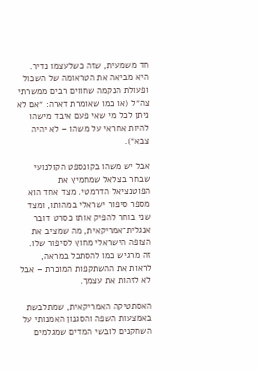חד משמעית, שזה כשלעצמו נדיר. היא מביאה את הטראומה של השכול ופעולת הנקמה שחווים רבים ממשרתי צה״ל (או כמו שאומרת דארה: ״אם לא ניתן לכל מי שאי פעם איבד מישהו להיות אחראי על משהו – לא יהיה צבא״).

אבל יש משהו בקונספט הקולנועי שבחר בצלאל שמחמיץ את הפוטנציאל הדרמטי. מצד אחד הוא מספר סיפור ישראלי במהותו, ומצד שני בוחר להפיק אותו כסרט דובר אנגלית־אמריקאית, מה שמציב את הצופה הישראלי מחוץ לסיפור שלו. זה מרגיש כמו להסתכל במראה, לראות את ההשתקפות המוכרת – אבל לא לזהות את עצמך.

האסתטיקה האמריקאית, שמתלבשת באמצעות השפה והסגנון האמנותי על השחקנים לובשי המדים שמגלמים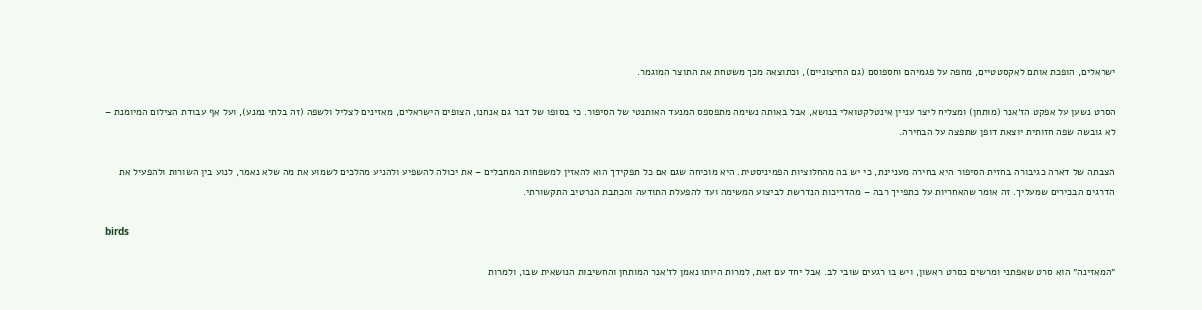ישראלים, הופכת אותם לאקסטטיים, מחפה על פגמיהם וחספוסם (גם החיצוניים), וכתוצאה מכך משטחת את התוצר המוגמר.

הסרט נשען על אפקט הז׳אנר (מותחן) ומצליח ליצר עניין אינטלקטואלי בנושא, אבל באותה נשימה מתפספס המנעד האותנטי של הסיפור. כי בסופו של דבר גם אנחנו, הצופים הישראלים, מאזינים לצליל ולשפה (זה בלתי נמנע), ועל אף עבודת הצילום המיומנת – לא גובשה שפה חזותית יוצאת דופן שתפצה על הבחירה.

הצבתה של דארה כגיבורה בחזית הסיפור היא בחירה מעניינת, כי יש בה מהחלוציות הפמיניסטית. היא מוכיחה שגם אם כל תפקידך הוא להאזין למשפחות המחבלים – את יכולה להשפיע ולהניע מהלכים לשמוע את מה שלא נאמר, לנוע בין השורות ולהפעיל את הדרגים הבכירים שמעליך. זה אומר שהאחריות על כתפייך רבה – מהדריכות הנדרשת לביצוע המשימה ועד להפעלת התודעה והכתבת הנרטיב התקשורתי.

birds

״המאזינה״ הוא סרט שאפתני ומרשים כסרט ראשון, ויש בו רגעים שובי לב. אבל יחד עם זאת, למרות היותו נאמן לז׳אנר המותחן והחשיבות הנושאית שבו, ולמרות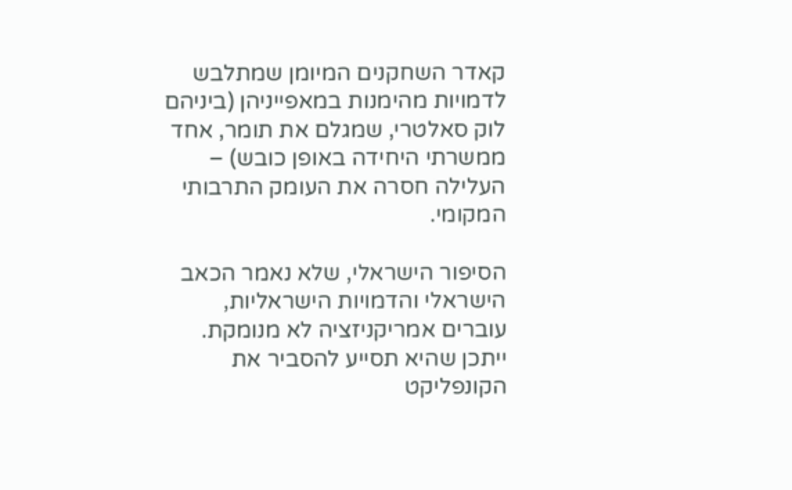קאדר השחקנים המיומן שמתלבש לדמויות מהימנות במאפייניהן (ביניהם לוק סאלטרי, שמגלם את תומר, אחד ממשרתי היחידה באופן כובש) – העלילה חסרה את העומק התרבותי המקומי.

הסיפור הישראלי, שלא נאמר הכאב הישראלי והדמויות הישראליות, עוברים אמריקניזציה לא מנומקת. ייתכן שהיא תסייע להסביר את הקונפליקט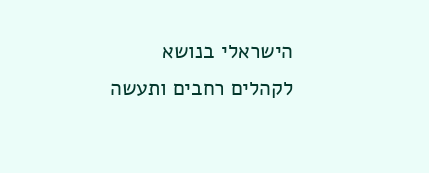הישראלי בנושא לקהלים רחבים ותעשה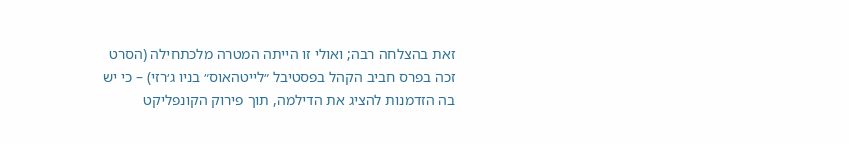זאת בהצלחה רבה; ואולי זו הייתה המטרה מלכתחילה (הסרט זכה בפרס חביב הקהל בפסטיבל ״לייטהאוס״ בניו ג׳רזי) – כי יש בה הזדמנות להציג את הדילמה, תוך פירוק הקונפליקט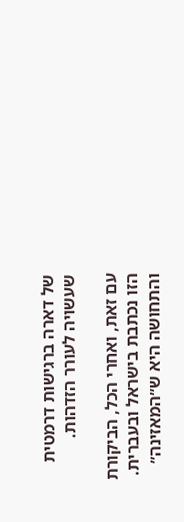של דארה ברגישות דרמטית שעשויה לעורר הזדהות.

עם זאת, ואחרי הכל, הביקורת הזו נכתבת בישראל ובעברית. והתחושה היא ש״המאזינה״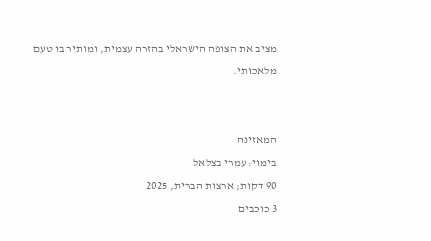מציב את הצופה הישראלי בהזרה עצמית, ומותיר בו טעם מלאכותי.


המאזינה
בימוי: עמרי בצלאל
90 דקות; ארצות הברית, 2025
3 כוכבים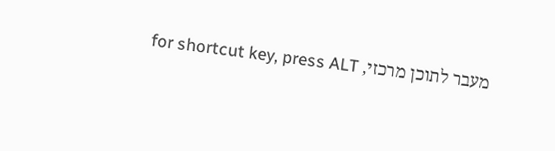מעבר לתוכן מרכזי, for shortcut key, press ALT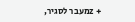+ zמעבר לסגיר,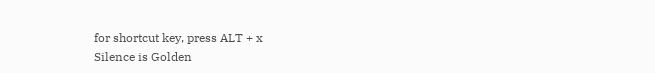for shortcut key, press ALT + x
Silence is Golden